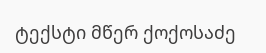ტექსტი მწერ ქოქოსაძე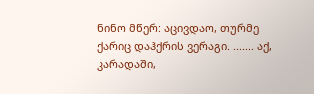ნინო მწერ: აცივდაო, თურმე ქარიც დაჰქრის ვერაგი. ....... აქ, კარადაში,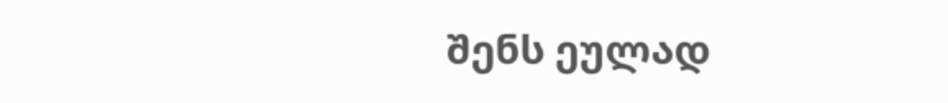შენს ეულად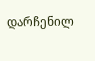დარჩენილ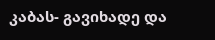კაბას- გავიხადე და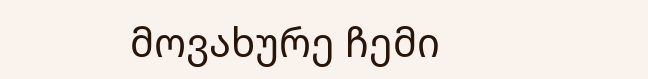მოვახურე ჩემი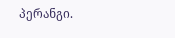პერანგი.